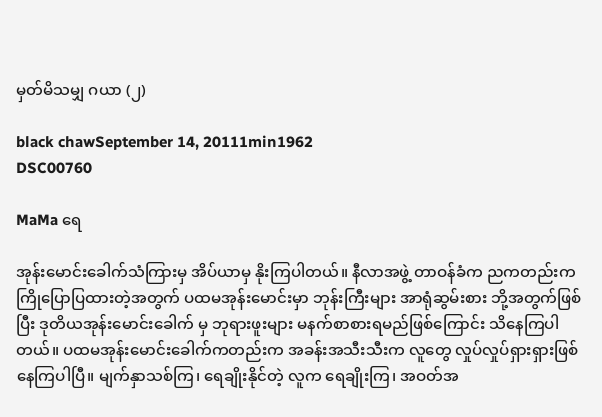မှတ်မိသမျှ ဂယာ (၂)

black chawSeptember 14, 20111min1962
DSC00760

MaMa ရေ

အုန်းမောင်းခေါက်သံကြားမှ အိပ်ယာမှ နိုးကြပါတယ်။ နီလာအဖွဲ့ တာဝန်ခံက ညကတည်းက ကြိုပြောပြထားတဲ့အတွက် ပထမအုန်းမောင်းမှာ ဘုန်းကြီးများ အာရုံဆွမ်းစား ဘို့အတွက်ဖြစ်ပြီး ဒုတိယအုန်းမောင်းခေါက် မှ ဘုရားဖူးများ မနက်စာစားရမည်ဖြစ်ကြောင်း သိနေကြပါတယ်။ ပထမအုန်းမောင်းခေါက်ကတည်းက အခန်းအသီးသီးက လူတွေ လှုပ်လှုပ်ရှားရှားဖြစ်နေကြပါပြီ။ မျက်နှာသစ်ကြ၊ ရေချိုးနိုင်တဲ့ လူက ရေချိုးကြ၊ အဝတ်အ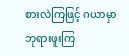စားလဲကြဖြင့် ဂယာမှာဘုရားဖူးကြ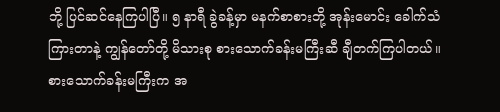ဘို့ ပြင်ဆင်နေကြပါပြီ။ ၅ နာရီ ခွဲခန့်မှာ မနက်စာစားဘို့ အုန်းမောင်း ခေါက်သံကြားတာနဲ့ ကျွန်တော်တို့ မိသားစု စားသောက်ခန်းမကြီးဆီ ချီတက်ကြပါတယ်။ စားသောက်ခန်းမကြီးက အ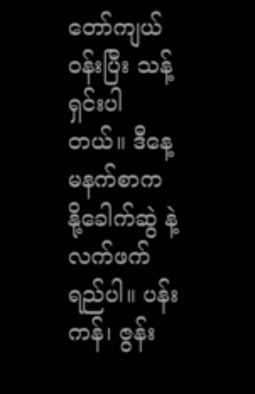တော်ကျယ်ဝန်းပြီး သန့်ရှင်းပါတယ်။ ဒီနေ့ မနက်စာက နို့ခေါက်ဆွဲ နဲ့ လက်ဖက်ရည်ပါ။ ပန်းကန်၊ ဇွန်း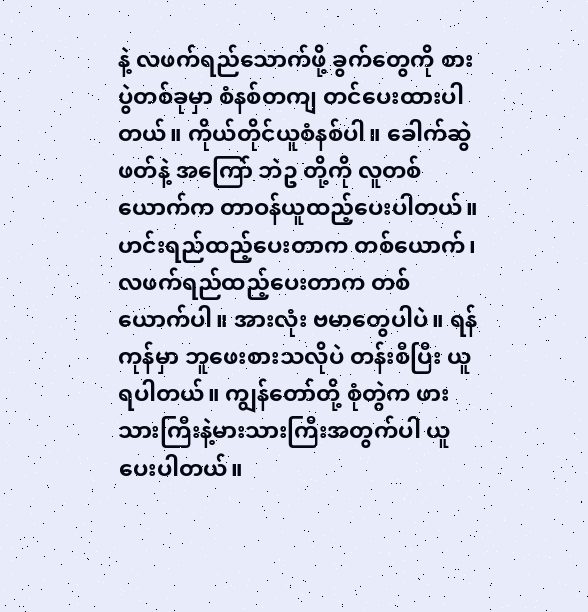နဲ့ လဖက်ရည်သောက်ဖို့ ခွက်တွေကို စားပွဲတစ်ခုမှာ စံနစ်တကျ တင်ပေးထားပါတယ်။ ကိုယ်တိုင်ယူစံနစ်ပါ။ ခေါက်ဆွဲဖတ်နဲ့ အကြော် ဘဲဥ တို့ကို လူတစ်ယောက်က တာဝန်ယူထည့်ပေးပါတယ်။ ဟင်းရည်ထည့်ပေးတာက တစ်ယောက်၊ လဖက်ရည်ထည့်ပေးတာက တစ်ယောက်ပါ။ အားလုံး ဗမာတွေပါပဲ။ ရန်ကုန်မှာ ဘူဖေးစားသလိုပဲ တန်းစီပြီး ယူရပါတယ်။ ကျွန်တော်တို့ စုံတွဲက ဖားသားကြီးနဲ့မားသားကြီးအတွက်ပါ ယူပေးပါတယ်။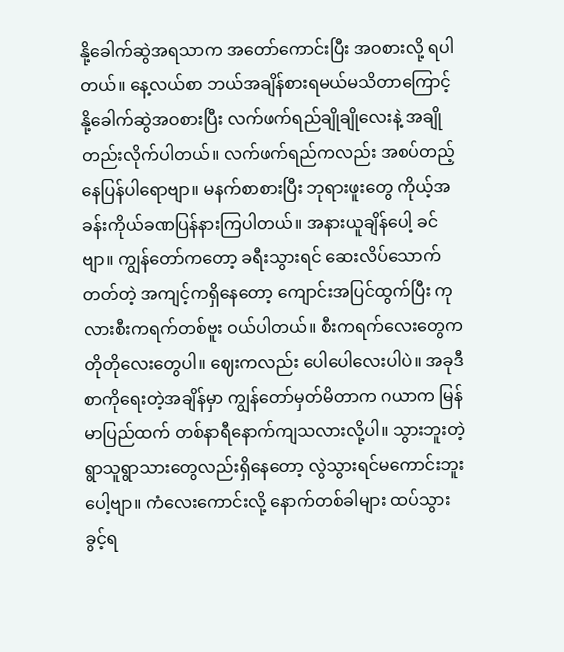နို့ခေါက်ဆွဲအရသာက အတော်ကောင်းပြီး အဝစားလို့ ရပါတယ်။ နေ့လယ်စာ ဘယ်အချိန်စားရမယ်မသိတာကြောင့် နို့ခေါက်ဆွဲအဝစားပြီး လက်ဖက်ရည်ချိုချိုလေးနဲ့ အချိုတည်းလိုက်ပါတယ်။ လက်ဖက်ရည်ကလည်း အစပ်တည့်နေပြန်ပါရောဗျာ။ မနက်စာစားပြီး ဘုရားဖူးတွေ ကိုယ့်အခန်းကိုယ်ခဏပြန်နားကြပါတယ်။ အနားယူချိန်ပေါ့ ခင်ဗျာ။ ကျွန်တော်ကတော့ ခရီးသွားရင် ဆေးလိပ်သောက်တတ်တဲ့ အကျင့်ကရှိနေတော့ ကျောင်းအပြင်ထွက်ပြီး ကုလားစီးကရက်တစ်ဗူး ဝယ်ပါတယ်။ စီးကရက်လေးတွေက တိုတိုလေးတွေပါ။ ဈေးကလည်း ပေါပေါလေးပါပဲ။ အခုဒီစာကိုရေးတဲ့အချိန်မှာ ကျွန်တော်မှတ်မိတာက ဂယာက မြန်မာပြည်ထက် တစ်နာရီနောက်ကျသလားလို့ပါ။ သွားဘူးတဲ့ ရွာသူရွာသားတွေလည်းရှိနေတော့ လွဲသွားရင်မကောင်းဘူးပေါ့ဗျာ။ ကံလေးကောင်းလို့ နောက်တစ်ခါများ ထပ်သွားခွင့်ရ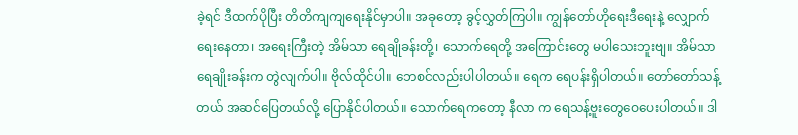ခဲ့ရင် ဒီထက်ပိုပြီး တိတိကျကျရေးနိုင်မှာပါ။ အခုတော့ ခွင့်လွှတ်ကြပါ။ ကျွန်တော်ဟိုရေးဒီရေးနဲ့ လျှောက်ရေးနေတာ၊ အရေးကြီးတဲ့ အိမ်သာ ရေချိုခန်းတို့၊ သောက်ရေတို့ အကြောင်းတွေ မပါသေးဘူးဗျ။ အိမ်သာ ရေချိုးခန်းက တွဲလျက်ပါ။ ဗိုလ်ထိုင်ပါ။ ဘေစင်လည်းပါပါတယ်။ ရေက ရေပန်းရှိပါတယ်။ တော်တော်သန့်တယ် အဆင်ပြေတယ်လို့ ပြောနိုင်ပါတယ်။ သောက်ရေကတော့ နီလာ က ရေသန့်ဗူးတွေဝေပေးပါတယ်။ ဒါ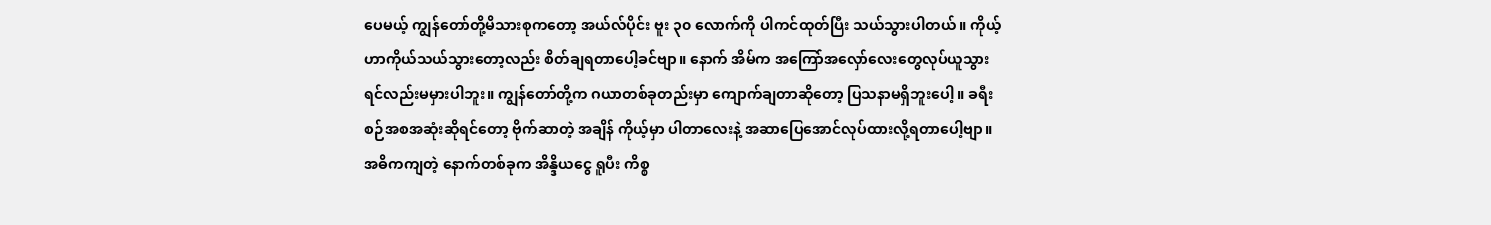ပေမယ့် ကျွန်တော်တို့မိသားစုကတော့ အယ်လ်ပိုင်း ဗူး ၃၀ လောက်ကို ပါကင်ထုတ်ပြီး သယ်သွားပါတယ်။ ကိုယ့်ဟာကိုယ်သယ်သွားတော့လည်း စိတ်ချရတာပေါ့ခင်ဗျာ။ နောက် အိမ်က အကြော်အလှော်လေးတွေလုပ်ယူသွားရင်လည်းမမှားပါဘူး။ ကျွန်တော်တို့က ဂယာတစ်ခုတည်းမှာ ကျောက်ချတာဆိုတော့ ပြသနာမရှိဘူးပေါ့။ ခရီးစဉ်အစအဆုံးဆိုရင်တော့ ဗိုက်ဆာတဲ့ အချိန် ကိုယ့်မှာ ပါတာလေးနဲ့ အဆာပြေအောင်လုပ်ထားလို့ရတာပေါ့ဗျာ။ အဓိကကျတဲ့ နောက်တစ်ခုက အိန္ဒိယငွေ ရူပီး ကိစ္စ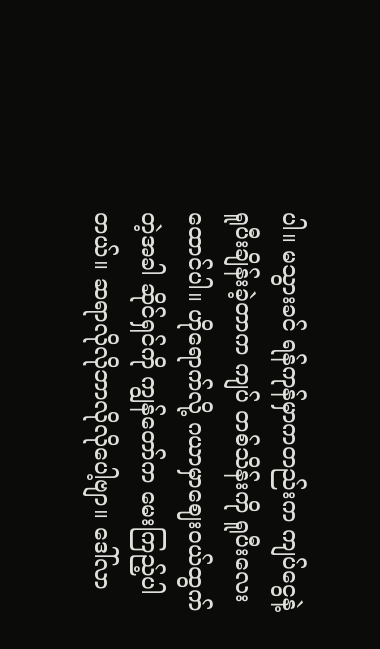ပါ။ မသွားခင် ရန်ကုန်မှာကတည်းက ကျပ်ငွေနဲ့ ရူပီးချိန်းခဲ့တာက ကျပ် တစ်သိန်းကို ရူပီးလေးထောင်ပါ။ ဟိုရောက်လို့ ဂယာမှာဈေးဝယ်ထွက်တဲ့အခါ ဆိုင်ရှင်ကို ကျွန်တော်က မေးကြည့်ပါတယ်။ ဆရာလိုလိုဘာလိုလိုပေါ့ဗျာ။ ဒေါ်လာ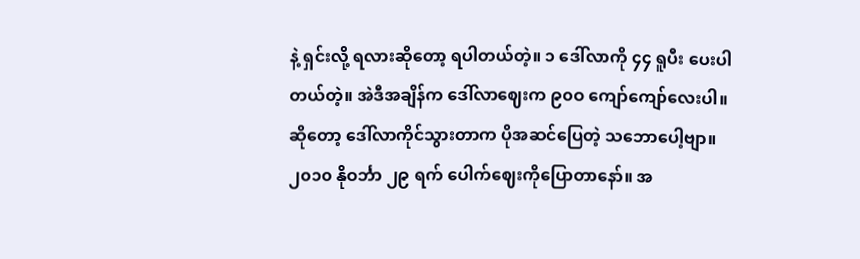နဲ့ ရှင်းလို့ ရလားဆိုတော့ ရပါတယ်တဲ့။ ၁ ဒေါ်လာကို ၄၄ ရူပီး ပေးပါတယ်တဲ့။ အဲဒီအချိန်က ဒေါ်လာဈေးက ၉၀ဝ ကျော်ကျော်လေးပါ။ ဆိုတော့ ဒေါ်လာကိုင်သွားတာက ပိုအဆင်ပြေတဲ့ သဘောပေါ့ဗျာ။၂၀၁၀ နိုဝင်္ဘာ ၂၉ ရက် ပေါက်ဈေးကိုပြောတာနော်။ အ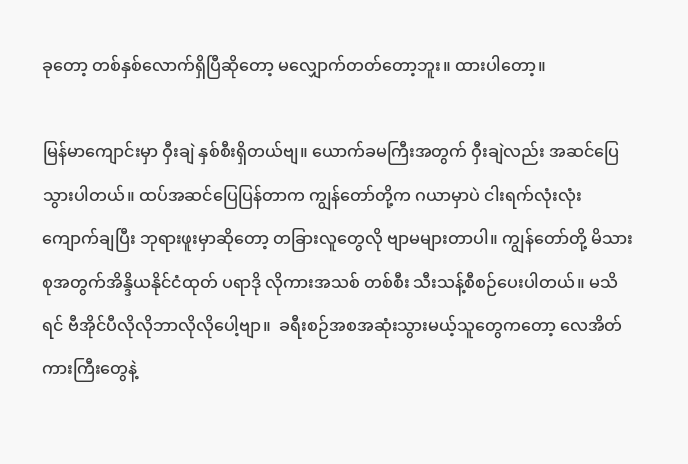ခုတော့ တစ်နှစ်လောက်ရှိပြီဆိုတော့ မလျှောက်တတ်တော့ဘူး။ ထားပါတော့။

မြန်မာကျောင်းမှာ ဝှီးချဲ နှစ်စီးရှိတယ်ဗျ။ ယောက်ခမကြီးအတွက် ဝှီးချဲလည်း အဆင်ပြေသွားပါတယ်။ ထပ်အဆင်ပြေပြန်တာက ကျွန်တော်တို့က ဂယာမှာပဲ ငါးရက်လုံးလုံးကျောက်ချပြီး ဘုရားဖူးမှာဆိုတော့ တခြားလူတွေလို ဗျာမများတာပါ။ ကျွန်တော်တို့ မိသားစုအတွက်အိန္ဒိယနိုင်ငံထုတ် ပရာဒို လိုကားအသစ် တစ်စီး သီးသန့်စီစဉ်ပေးပါတယ်။ မသိရင် ဗီအိုင်ပီလိုလိုဘာလိုလိုပေါ့ဗျာ။  ခရီးစဉ်အစအဆုံးသွားမယ့်သူတွေကတော့ လေအိတ်ကားကြီးတွေနဲ့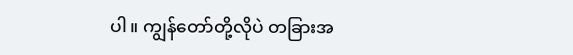ပါ။ ကျွန်တော်တို့လိုပဲ တခြားအ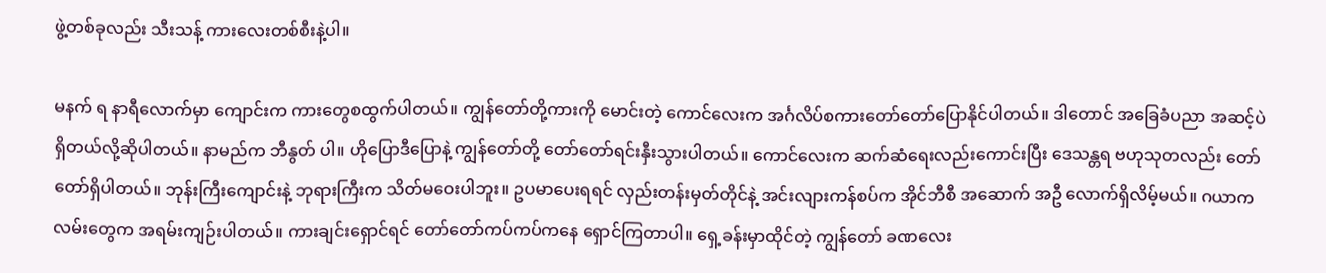ဖွဲ့တစ်ခုလည်း သီးသန့် ကားလေးတစ်စီးနဲ့ပါ။

မနက် ရ နာရီလောက်မှာ ကျောင်းက ကားတွေစထွက်ပါတယ်။ ကျွန်တော်တို့ကားကို မောင်းတဲ့ ကောင်လေးက အင်္ဂလိပ်စကားတော်တော်ပြောနိုင်ပါတယ်။ ဒါတောင် အခြေခံပညာ အဆင့်ပဲရှိတယ်လို့ဆိုပါတယ်။ နာမည်က ဘီနွတ် ပါ။ ဟိုပြောဒီပြောနဲ့ ကျွန်တော်တို့ တော်တော်ရင်းနှီးသွားပါတယ်။ ကောင်လေးက ဆက်ဆံရေးလည်းကောင်းပြီး ဒေသန္တရ ဗဟုသုတလည်း တော်တော်ရှိပါတယ်။ ဘုန်းကြီးကျောင်းနဲ့ ဘုရားကြီးက သိတ်မဝေးပါဘူး။ ဥပမာပေးရရင် လှည်းတန်းမှတ်တိုင်နဲ့ အင်းလျားကန်စပ်က အိုင်ဘီစီ အဆောက် အဦ လောက်ရှိလိမ့်မယ်။ ဂယာက လမ်းတွေက အရမ်းကျဉ်းပါတယ်။ ကားချင်းရှောင်ရင် တော်တော်ကပ်ကပ်ကနေ ရှောင်ကြတာပါ။ ရှေ့ခန်းမှာထိုင်တဲ့ ကျွန်တော် ခဏလေး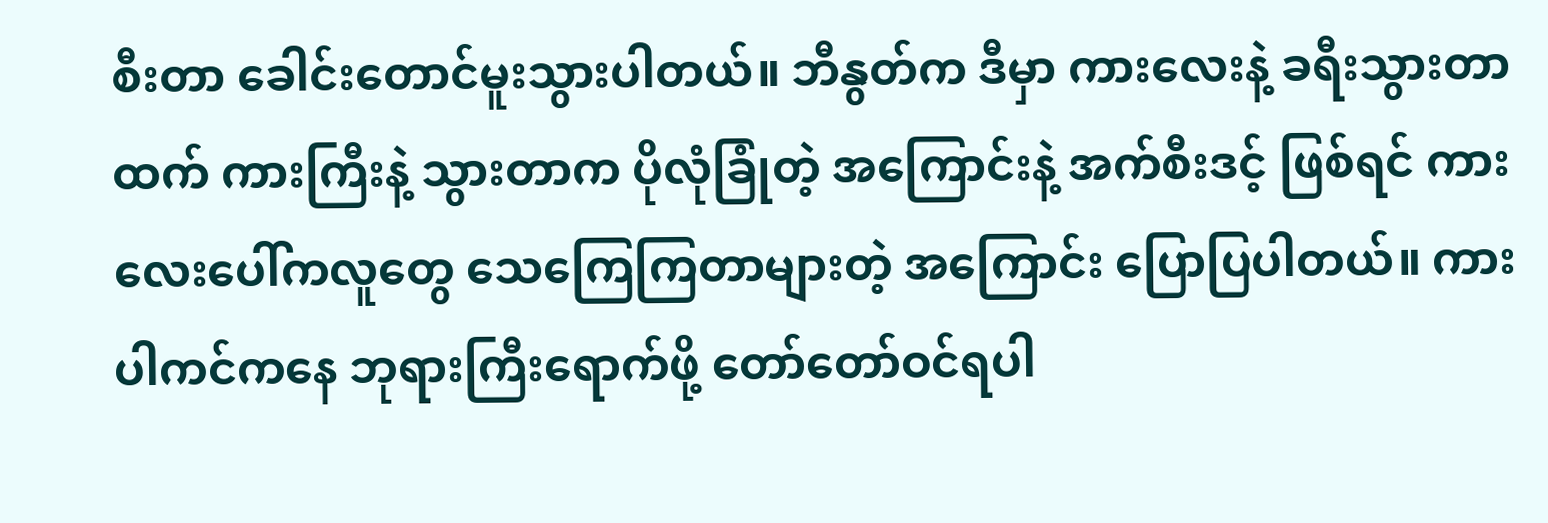စီးတာ ခေါင်းတောင်မူးသွားပါတယ်။ ဘီနွတ်က ဒီမှာ ကားလေးနဲ့ ခရီးသွားတာထက် ကားကြီးနဲ့ သွားတာက ပိုလုံခြုံတဲ့ အကြောင်းနဲ့ အက်စီးဒင့် ဖြစ်ရင် ကားလေးပေါ်ကလူတွေ သေကြေကြတာများတဲ့ အကြောင်း ပြောပြပါတယ်။ ကားပါကင်ကနေ ဘုရားကြီးရောက်ဖို့ တော်တော်ဝင်ရပါ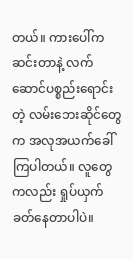တယ်။ ကားပေါ်ကဆင်းတာနဲ့ လက်ဆောင်ပစ္စည်းရောင်းတဲ့ လမ်းဘေးဆိုင်တွေက အလုအယက်ခေါ်ကြပါတယ်။ လူတွေကလည်း ရှုပ်ယှက်ခတ်နေတာပါပဲ။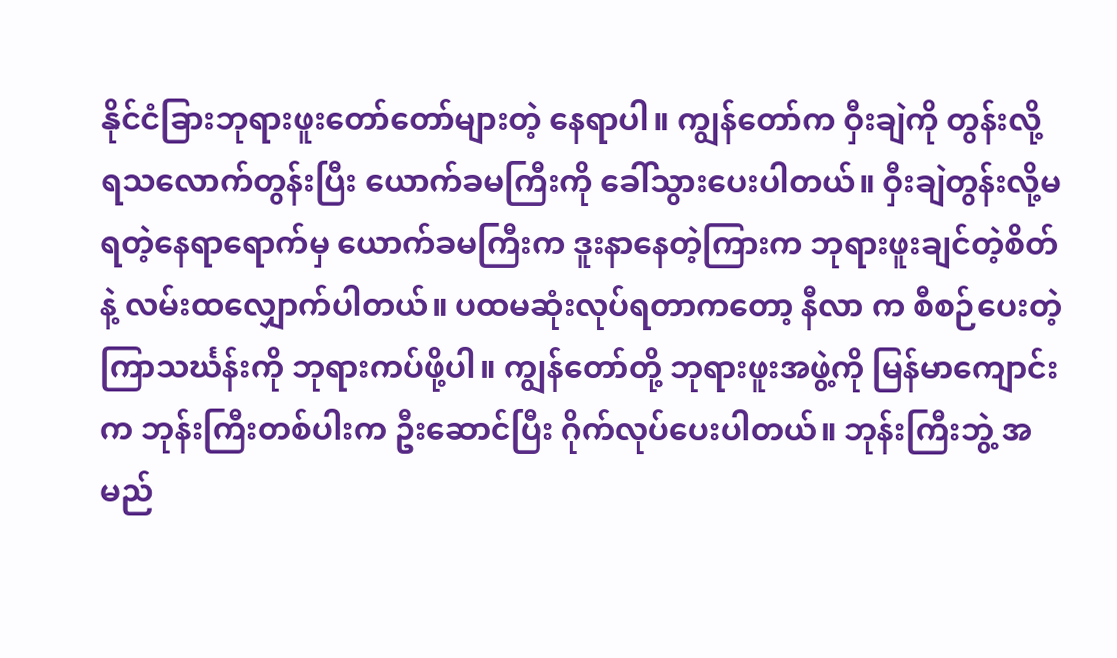နိုင်ငံခြားဘုရားဖူးတော်တော်များတဲ့ နေရာပါ။ ကျွန်တော်က ဝှီးချဲကို တွန်းလို့ရသလောက်တွန်းပြီး ယောက်ခမကြီးကို ခေါ်သွားပေးပါတယ်။ ဝှီးချဲတွန်းလို့မရတဲ့နေရာရောက်မှ ယောက်ခမကြီးက ဒူးနာနေတဲ့ကြားက ဘုရားဖူးချင်တဲ့စိတ်နဲ့ လမ်းထလျှောက်ပါတယ်။ ပထမဆုံးလုပ်ရတာကတော့ နီလာ က စီစဉ်ပေးတဲ့ ကြာသင်္ဃန်းကို ဘုရားကပ်ဖို့ပါ။ ကျွန်တော်တို့ ဘုရားဖူးအဖွဲ့ကို မြန်မာကျောင်းက ဘုန်းကြီးတစ်ပါးက ဦးဆောင်ပြီး ဂိုက်လုပ်ပေးပါတယ်။ ဘုန်းကြီးဘွဲ့ အမည်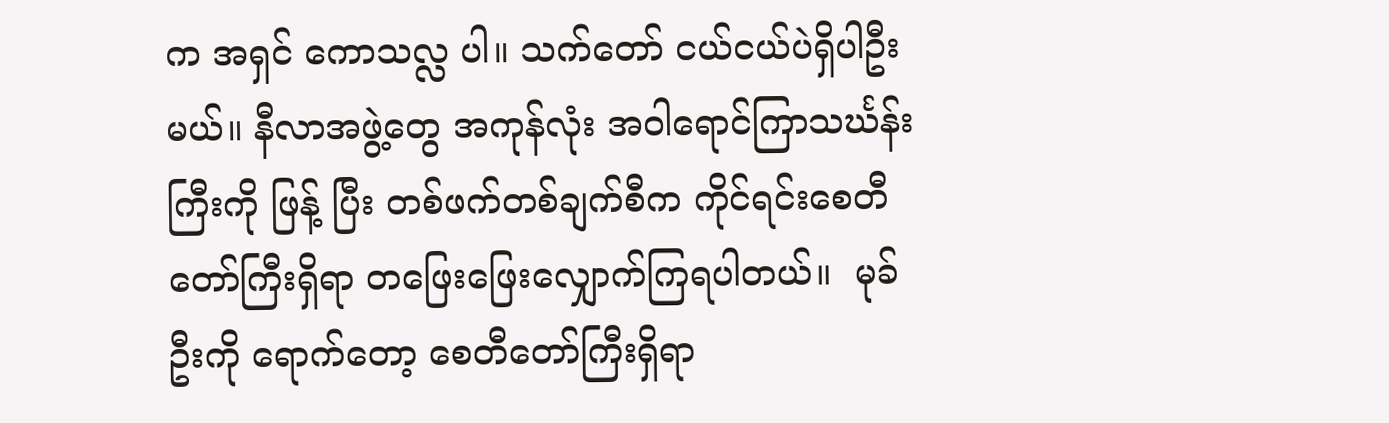က အရှင် ကောသလ္လ ပါ။ သက်တော် ငယ်ငယ်ပဲရှိပါဦးမယ်။ နီလာအဖွဲ့တွေ အကုန်လုံး အဝါရောင်ကြာသင်္ဃန်းကြီးကို ဖြန့် ပြီး တစ်ဖက်တစ်ချက်စီက ကိုင်ရင်းစေတီတော်ကြီးရှိရာ တဖြေးဖြေးလျှောက်ကြရပါတယ်။  မုခ်ဦးကို ရောက်တော့ စေတီတော်ကြီးရှိရာ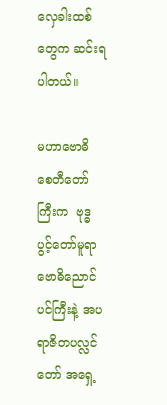လှေခါးထစ်တွေက ဆင်းရပါတယ်။

မဟာဗောဓိ စေတီတော်ကြီးက  ဗုဒ္ဓ ပွင့်တော်မူရာ ဗောဓိညောင်ပင်ကြီးနဲ့ အပရာဇိတပလ္လင်တော် အရှေ့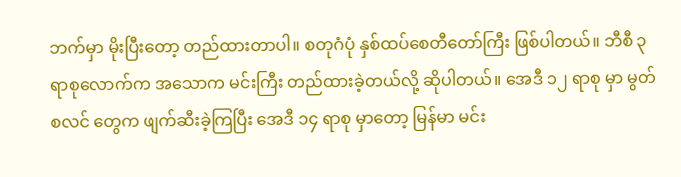ဘက်မှာ မိုးပြီးတော့ တည်ထားတာပါ။ စတုဂံပုံ နှစ်ထပ်စေတီတော်ကြီး ဖြစ်ပါတယ်။ ဘီစီ ၃ ရာစုလောက်က အသောက မင်းကြီး တည်ထားခဲ့တယ်လို့ ဆိုပါတယ်။ အေဒီ ၁၂ ရာစု မှာ မွတ်စလင် တွေက ဖျက်ဆီးခဲ့ကြပြီး အေဒီ ၁၄ ရာစု မှာတော့ မြန်မာ မင်း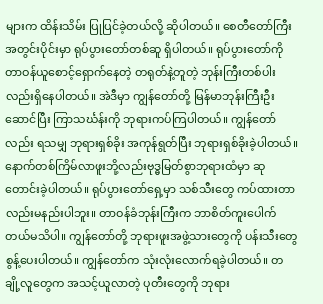များက ထိန်းသိမ်း ပြုပြင်ခဲ့တယ်လို့ ဆိုပါတယ်။ စေတီတော်ကြီးအတွင်းပိုင်းမှာ ရုပ်ပွားတော်တစ်ဆူ ရှိပါတယ်။ ရုပ်ပွားတော်ကို တာဝန်ယူစောင့်ရှောက်နေတဲ့ တရုတ်နဲ့တူတဲ့ ဘုန်းကြီးတစ်ပါး လည်းရှိနေပါတယ်။ အဲဒီမှာ ကျွန်တော်တို့ မြန်မာဘုန်းကြီးဦးဆောင်ပြီး ကြာသင်္ဃန်းကို ဘုရားကပ်ကြပါတယ်။ ကျွန်တော်လည်း ရသမျှ ဘုရားရှစ်ခိုး အကုန်ရွတ်ပြီး ဘုရားရှစ်ခိုးခဲ့ပါတယ်။ နောက်တစ်ကြိမ်လာဖူးဘို့လည်းဗုဒ္ဓမြတ်စွာဘုရားထံမှာ ဆုတောင်းခဲ့ပါတယ်။ ရုပ်ပွားတော်ရှေ့မှာ သစ်သီးတွေ ကပ်ထားတာလည်းမနည်းပါဘူး။ တာဝန်ခံဘုန်းကြီးက ဘာစိတ်ကူးပေါက်တယ်မသိပါ။ ကျွန်တော်တို့ ဘုရားဖူးအဖွဲ့သားတွေကို ပန်းသီးတွေ စွန့်ပေးပါတယ်။ ကျွန်တော်က သုံးလုံးလောက်ရခဲ့ပါတယ်။ တချို့လူတွေက အသင့်ယူလာတဲ့ ပုတီးတွေကို ဘုရား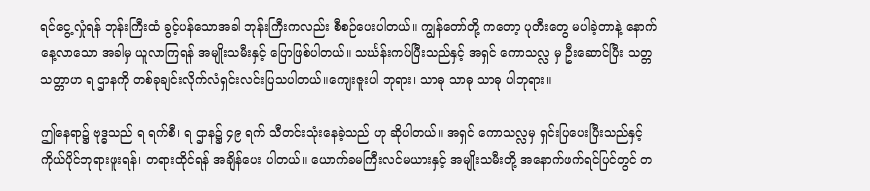ရင်ငွေ့လှုံရန် ဘုန်းကြီးထံ ခွင့်ပန်သောအခါ ဘုန်းကြီးကလည်း စီစဉ်ပေးပါတယ်။ ကျွန်တော်တို့ ကတော့ ပုတီးတွေ မပါခဲ့တာနဲ့ နောက်နေ့လာသော အခါမှ ယူလာကြရန် အမျိုးသမီးနှင့် ပြောဖြစ်ပါတယ်။ သင်္ဃန်းကပ်ပြီးသည်နှင့် အရှင် ကောသလ္လ မှ ဦးဆောင်ပြီး သတ္တ သတ္တာဟ ရ ဌာနကို တစ်ခုချင်းလိုက်လံရှင်းလင်းပြသပါတယ်။ကျေးဇူးပါ ဘုရား၊ သာဓု သာဓု သာဓု ပါဘုရား။

ဤနေရာ၌ ဗုဒ္ဓသည် ရ ရက်စီ၊ ရ ဌာန၌ ၄၉ ရက် သီတင်းသုံးနေခဲ့သည် ဟု ဆိုပါတယ်။ အရှင် ကောသလ္လမှ ရှင်းပြပေးပြီးသည်နှင့် ကိုယ်ပိုင်ဘုရားဖူးရန်၊ တရားထိုင်ရန် အချိန်ပေး ပါတယ်။ ယောက်ခမကြီးလင်မယားနှင့် အမျိုးသမီးတို့ အနောက်ဖက်ရင်ပြင်တွင် တ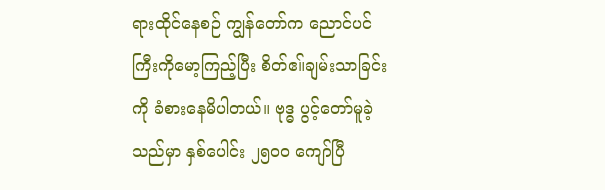ရားထိုင်နေစဉ် ကျွန်တော်က ညောင်ပင်ကြီးကိုမော့ကြည့်ပြီး စိတ်ဧ။်ချမ်းသာခြင်းကို ခံစားနေမိပါတယ်။ ဗုဒ္ဓ ပွင့်တော်မူခဲ့သည်မှာ နှစ်ပေါင်း ၂၅၀ဝ ကျော်ပြီ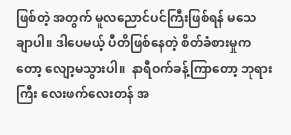ဖြစ်တဲ့ အတွက် မူလညောင်ပင်ကြီးဖြစ်ရန် မသေချာပါ။ ဒါပေမယ့် ပီတိဖြစ်နေတဲ့ စိတ်ခံစားမှုကတော့ လျော့မသွားပါ။  နာရီဝက်ခန့်ကြာတော့ ဘုရားကြီး လေးဖက်လေးတန် အ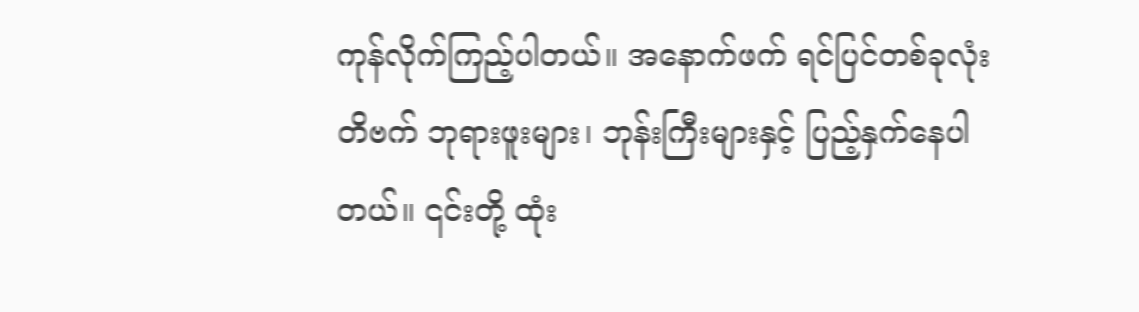ကုန်လိုက်ကြည့်ပါတယ်။ အနောက်ဖက် ရင်ပြင်တစ်ခုလုံး တိဗက် ဘုရားဖူးများ၊ ဘုန်းကြီးများနှင့် ပြည့်နှက်နေပါတယ်။ ၎င်းတို့ ထုံး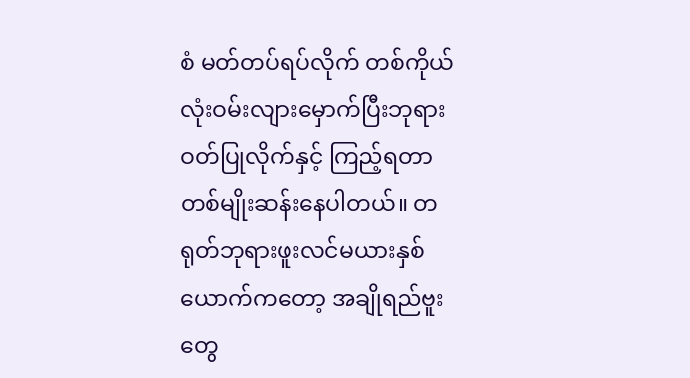စံ မတ်တပ်ရပ်လိုက် တစ်ကိုယ်လုံးဝမ်းလျားမှောက်ပြီးဘုရားဝတ်ပြုလိုက်နှင့် ကြည့်ရတာတစ်မျိုးဆန်းနေပါတယ်။ တရုတ်ဘုရားဖူးလင်မယားနှစ်ယောက်ကတော့ အချိုရည်ဗူးတွေ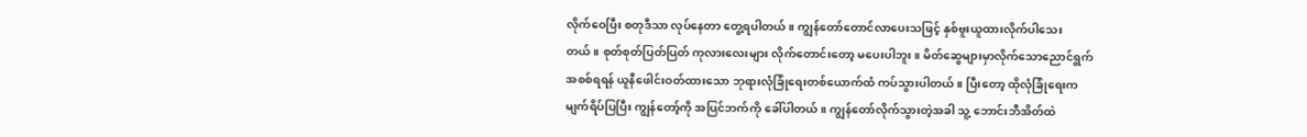လိုက်ဝေပြီး စတုဒီသာ လုပ်နေတာ တွေ့ရပါတယ်။ ကျွန်တော်တောင်လာပေးသဖြင့် နှစ်ဗူးယူထားလိုက်ပါသေးတယ်။ စုတ်စုတ်ပြတ်ပြတ် ကုလားလေးများ လိုက်တောင်းတော့ မပေးပါဘူး။ မိတ်ဆွေများမှာလိုက်သောညောင်ရွက်အစစ်ရရန် ယူနီဖေါင်းဝတ်ထားသော ဘုရားလုံခြုံရေးတစ်ယောက်ထံ ကပ်သွားပါတယ်။ ပြီးတော့ ထိုလုံခြုံရေးက မျက်ရိပ်ပြပြီး ကျွန်တော့်ကို အပြင်ဘက်ကို ခေါ်ပါတယ်။ ကျွန်တော်လိုက်သွားတဲ့အခါ သူ့ ဘောင်းဘီအိတ်ထဲ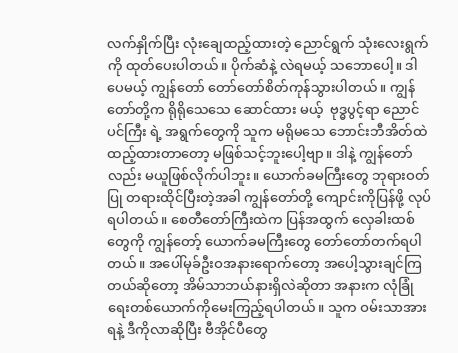လက်နှိုက်ပြီး လုံးချေထည့်ထားတဲ့ ညောင်ရွက် သုံးလေးရွက်ကို ထုတ်ပေးပါတယ်။ ပိုက်ဆံနဲ့ လဲရမယ့် သဘောပေါ့။ ဒါပေမယ့် ကျွန်တော် တော်တော်စိတ်ကုန်သွားပါတယ်။ ကျွန်တော်တို့က ရိုရိုသေသေ ဆောင်ထား မယ့်  ဗုဒ္ဓပွင့်ရာ ညောင်ပင်ကြီး ရဲ့ အရွက်တွေကို သူက မရိုမသေ ဘောင်းဘီအိတ်ထဲထည့်ထားတာတော့ မဖြစ်သင့်ဘူးပေါ့ဗျာ။ ဒါနဲ့ ကျွန်တော်လည်း မယူဖြစ်လိုက်ပါဘူး။ ယောက်ခမကြီးတွေ ဘုရားဝတ်ပြု တရားထိုင်ပြီးတဲ့အခါ ကျွန်တော်တို့ ကျောင်းကိုပြန်ဖို့ လုပ်ရပါတယ်။ စေတီတော်ကြီးထဲက ပြန်အထွက် လှေခါးထစ်တွေကို ကျွန်တော့် ယောက်ခမကြီးတွေ တော်တော်တက်ရပါတယ်။ အပေါ်မုခ်ဦးဝအနားရောက်တော့ အပေါ့သွားချင်ကြတယ်ဆိုတော့ အိမ်သာဘယ်နားရှိလဲဆိုတာ အနားက လုံခြုံရေးတစ်ယောက်ကိုမေးကြည့်ရပါတယ်။ သူက ဝမ်းသာအားရနဲ့ ဒီကိုလာဆိုပြီး ဗီအိုင်ပီတွေ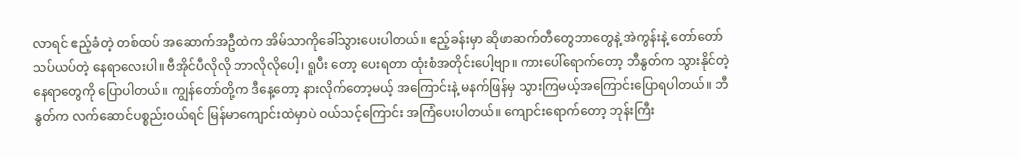လာရင် ဧည့်ခံတဲ့ တစ်ထပ် အဆောက်အဦထဲက အိမ်သာကိုခေါ်သွားပေးပါတယ်။ ဧည့်ခန်းမှာ ဆိုဖာဆက်တီတွေဘာတွေနဲ့ အဲကွန်းနဲ့ တော်တော် သပ်ယပ်တဲ့ နေရာလေးပါ။ ဗီအိုင်ပီလိုလို ဘာလိုလိုပေါ့၊ ရူပီး တော့ ပေးရတာ ထုံးစံအတိုင်းပေါ့ဗျာ။ ကားပေါ်ရောက်တော့ ဘီနွတ်က သွားနိုင်တဲ့ နေရာတွေကို ပြောပါတယ်။ ကျွန်တော်တို့က ဒီနေ့တော့ နားလိုက်တော့မယ့် အကြောင်းနဲ့ မနက်ဖြန်မှ သွားကြမယ့်အကြောင်းပြောရပါတယ်။ ဘီနွတ်က လက်ဆောင်ပစ္စည်းဝယ်ရင် မြန်မာကျောင်းထဲမှာပဲ ဝယ်သင့်ကြောင်း အကြံပေးပါတယ်။ ကျောင်းရောက်တော့ ဘုန်းကြီး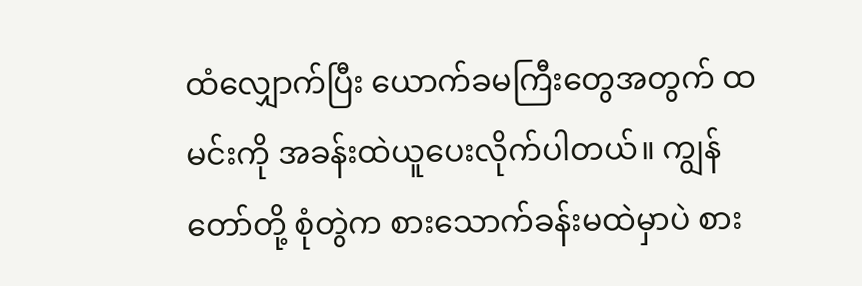ထံလျှောက်ပြီး ယောက်ခမကြီးတွေအတွက် ထမင်းကို အခန်းထဲယူပေးလိုက်ပါတယ်။ ကျွန်တော်တို့ စုံတွဲက စားသောက်ခန်းမထဲမှာပဲ စား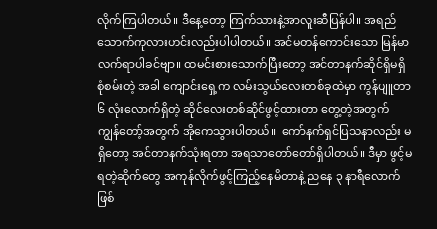လိုက်ကြပါတယ်။ ဒီနေ့တော့ ကြက်သားနဲ့အာလူးဆီပြန်ပါ။ အရည်သောက်ကုလားဟင်းလည်းပါပါတယ်။ အင်မတန်ကောင်းသော မြန်မာလက်ရာပါခင်ဗျာ။ ထမင်းစားသောက်ပြီးတော့ အင်တာနက်ဆိုင်ရှိမရှိ စုံစမ်းတဲ့ အခါ ကျောင်းရှေ့က လမ်းသွယ်လေးတစ်ခုထဲမှာ ကွန်ပျူတာ ၆ လုံးလောက်ရှိတဲ့ ဆိုင်လေးတစ်ဆိုင်ဖွင့်ထားတာ တွေ့တဲ့အတွက် ကျွန်တော့်အတွက် အိုကေသွားပါတယ်။  ကော်နက်ရှင်ပြသနာလည်း မရှိတော့ အင်တာနက်သုံးရတာ အရသာတော်တော်ရှိပါတယ်။ ဒီမှာ ဖွင့်မရတဲ့ဆိုက်တွေ အကုန်လိုက်ဖွင့်ကြည့်နေမိတာနဲ့ ညနေ ၃ နာရီလောက်ဖြစ်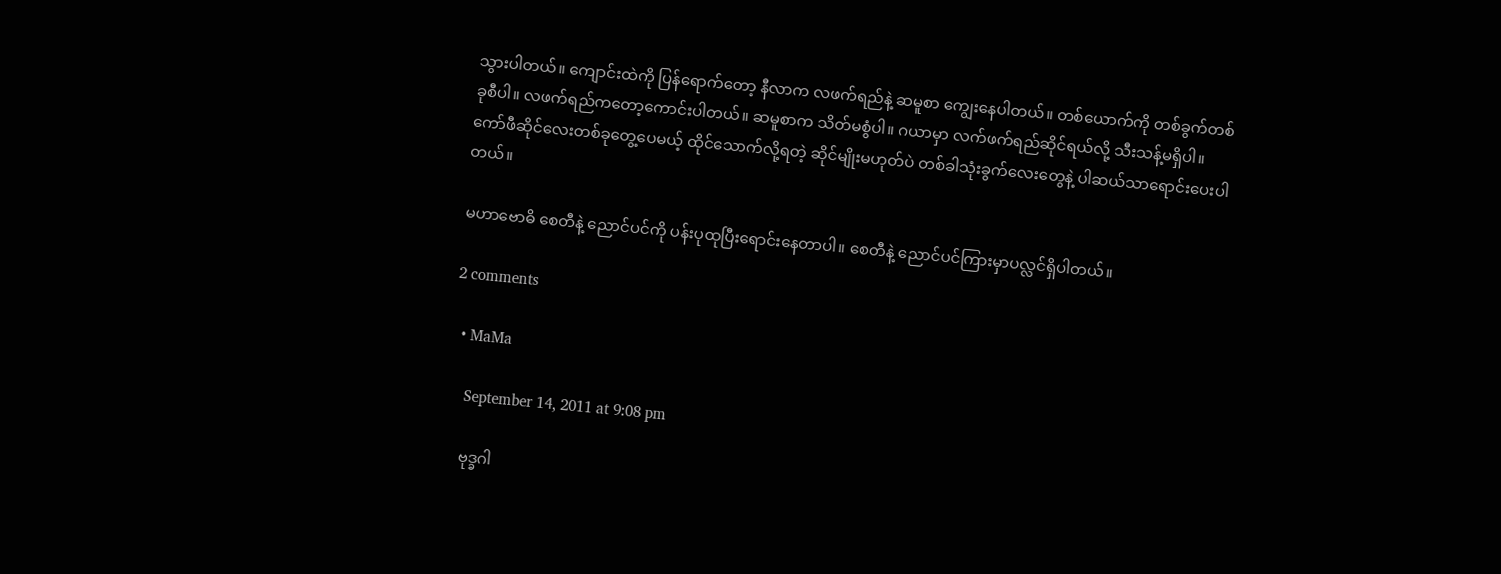သွားပါတယ်။ ကျောင်းထဲကို ပြန်ရောက်တော့ နီလာက လဖက်ရည်နဲ့ ဆမူစာ ကျွေးနေပါတယ်။ တစ်ယောက်ကို တစ်ခွက်တစ်ခုစီပါ။ လဖက်ရည်ကတော့ကောင်းပါတယ်။ ဆမူစာက သိတ်မစွံပါ။ ဂယာမှာ လက်ဖက်ရည်ဆိုင်ရယ်လို့ သီးသန့်မရှိပါ။ ကော်ဖီဆိုင်လေးတစ်ခုတွေ့ပေမယ့် ထိုင်သောက်လို့ရတဲ့ ဆိုင်မျိုးမဟုတ်ပဲ တစ်ခါသုံးခွက်လေးတွေနဲ့ ပါဆယ်သာရောင်းပေးပါတယ်။

မဟာဗောဓိ စေတီနဲ့ ညောင်ပင်ကို ပန်းပုထုပြီးရောင်းနေတာပါ။ စေတီနဲ့ ညောင်ပင်ကြားမှာပလ္လင်ရှိပါတယ်။

2 comments

  • MaMa

    September 14, 2011 at 9:08 pm

    ဗုဒ္ခဂါ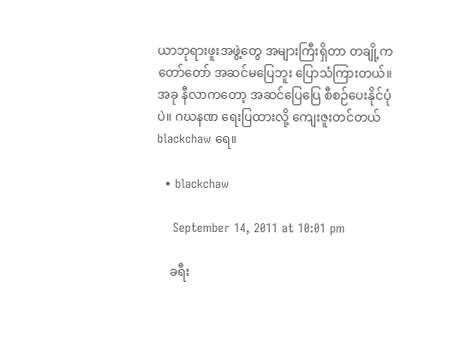ယာဘုရားဖူးအဖွဲ့တွေ အများကြီးရှိတာ တချို့က တော်တော် အဆင်မပြေဘူး ပြောသံကြားတယ်။ အခု နီလာကတော့ အဆင်ပြေပြေ စီစဉ်ပေးနိုင်ပုံပဲ။ ဂဃနဏ ရေးပြထားလို့ ကျေးဇူးတင်တယ် blackchaw ရေ။

  • blackchaw

    September 14, 2011 at 10:01 pm

    ခရီး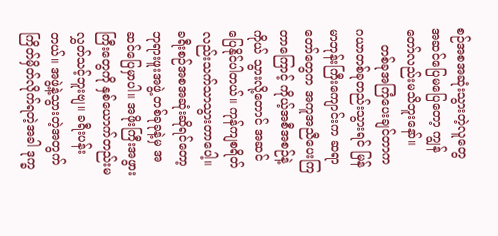စဉ်အစအဆုံးသွားတဲ့လူတွေ အဆင်ပြေမပြေတော့ ကျွန်တော်လည်းမသိဘူးနော်။
    တစ်ခုအကြံပေးချင်တာက ဂယာတစ်ခုတည်းသွားရင် မြန်မာဘုန်းကြီးကျောင်းက ဆရာတော်တွေက အကူအညီပေးကြတာကြောင့် ကိုယ့်အစီအစဉ်နဲ့ ကိုယ် သွားလို့တောင် အဆင်ပြေနိုင်ပါတယ်။ ကုန်ကျစရိတ်လည်းသက်သာသွားတာပေါ့။ ခရီးစဉ်အစအဆုံးဆိုရင်တော့ ဘုရားဖူးအဖွဲ့ တစ်ခုခုနဲ့မှ အဆင်ပြေမှာပါ။ အဖိုးကြီးအဖွားကြီးတွေကို နှစ်ယောက်တည်းမလွှတ်သင့်ဘူးဗျ။ ခရီးပန်းတယ်။ အဖွဲ့နဲ့သွားတဲ့အတွက် ကြိတ်မှိတ်လိုက်ရတဲ့အခါ ဒုက္ခ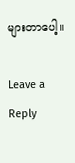များတာပေါ့။

Leave a Reply